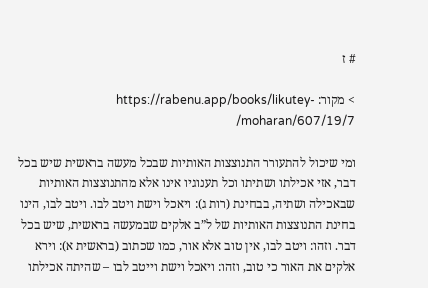# ז

> מקור: https://rabenu.app/books/likutey-moharan/607/19/7/

ומי שיכול להתעורר התנוצצות האותיות שבכל מעשה בראשית שיש בכל דבר, אזי אכילתו ושתיתו וכל תענוגיו אינו אלא מהתנוצצות האותיות שבאכילה ושתיה, בבחינת (רות ג): ויאכל וישת ויטב לבו. ויטב לבו, הינו בחינת התנוצצות האותיות של ל”ב אלקים שבמעשה בראשית, שיש בכל דבר. וזהו: ויטב לבו, אין טוב אלא אור, כמו שכתוב (בראשית א): וירא אלקים את האור כי טוב, וזהו: ויאכל וישת וייטב לבו – שהיתה אכילתו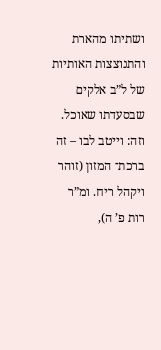ושתיתו מהארת והתנוצצות האותיות של ל”ב אלקים שבסעדתו שאוכל. וזה: וייטב לבו – זה ברכת־ המזון (זוהר ויקהל ריח. ומ”ר רות פ’ ה),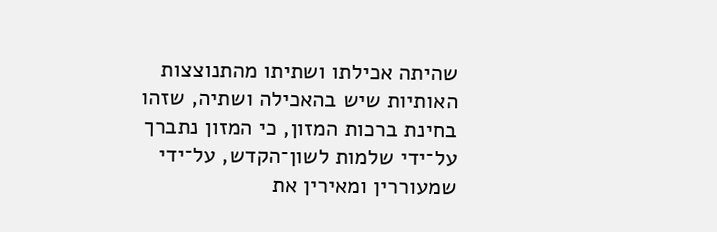שהיתה אכילתו ושתיתו מהתנוצצות האותיות שיש בהאכילה ושתיה, שזהו בחינת ברכות המזון, כי המזון נתברך על־ידי שלמות לשון־הקדש, על־ידי שמעוררין ומאירין את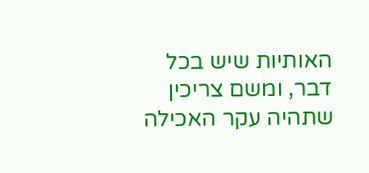האותיות שיש בכל דבר, ומשם צריכין שתהיה עקר האכילה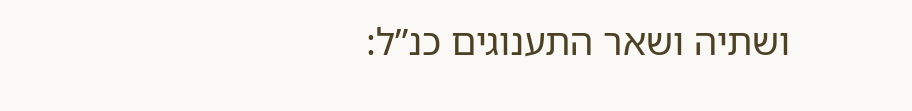ושתיה ושאר התענוגים כנ”ל: